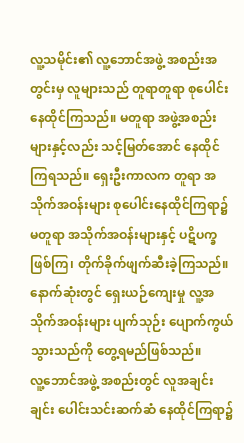လူ့သမိုင်း၏ လူ့ဘောင်အဖွဲ့ အစည်းအတွင်းမှ လူများသည် တူရာတူရာ စုပေါင်းနေထိုင်ကြသည်။ မတူရာ အဖွဲ့အစည်းများနှင့်လည်း သင့်မြတ်အောင် နေထိုင်ကြရသည်။ ရှေးဦးကာလက တူရာ အသိုက်အဝန်းများ စုပေါင်းနေထိုင်ကြရာ၌ မတူရာ အသိုက်အဝန်းများနှင့် ပဋိပက္ခဖြစ်ကြ၊ တိုက်ခိုက်ဖျက်ဆီးခဲ့ကြသည်။ နောက်ဆုံးတွင် ရှေးယဉ်ကျေးမှု လူ့အသိုက်အဝန်းများ ပျက်သုဉ်း ပျောက်ကွယ်သွားသည်ကို တွေ့ရမည်ဖြစ်သည်။
လူ့ဘောင်အဖွဲ့ အစည်းတွင် လူအချင်းချင်း ပေါင်းသင်းဆက်ဆံ နေထိုင်ကြရာ၌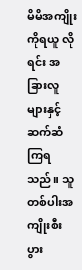မိမိအကျိုးကိုရယူ လိုရင်း အခြားလူများနှင့် ဆက်ဆံကြရသည်။ သူတစ်ပါးအကျိုးစီးပွား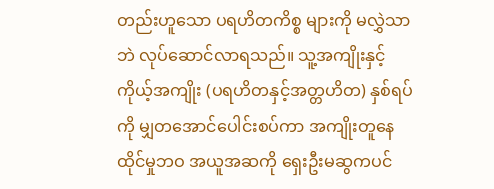တည်းဟူသော ပရဟိတကိစ္စ များကို မလွှဲသာဘဲ လုပ်ဆောင်လာရသည်။ သူ့အကျိုးနှင့် ကိုယ့်အကျိုး (ပရဟိတနှင့်အတ္တဟိတ) နှစ်ရပ်ကို မျှတအောင်ပေါင်းစပ်ကာ အကျိုးတူနေထိုင်မှုဘဝ အယူအဆကို ရှေးဦးမဆွကပင်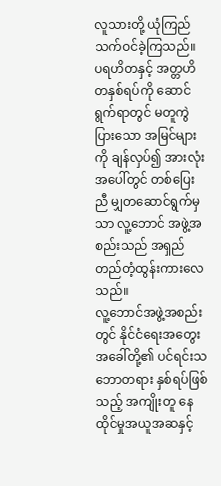လူသားတို့ ယုံကြည်သက်ဝင်ခဲ့ကြသည်။ ပရဟိတနှင့် အတ္တဟိတနှစ်ရပ်ကို ဆောင်ရွက်ရာတွင် မတူကွဲပြားသော အမြင်များကို ချန်လှပ်၍ အားလုံးအပေါ်တွင် တစ်ပြေးညီ မျှတဆောင်ရွက်မှသာ လူ့ဘောင် အဖွဲ့အစည်းသည် အရှည်တည်တံ့ထွန်းကားလေသည်။
လူ့ဘောင်အဖွဲ့အစည်းတွင် နိုင်ငံရေးအတွေးအခေါ်တို့၏ ပင်ရင်းသဘောတရား နှစ်ရပ်ဖြစ်သည့် အကျိုးတူ နေထိုင်မှုအယူအဆနှင့်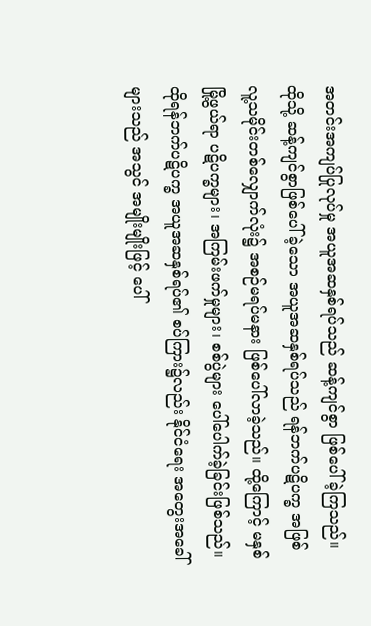အတင်းအကျပ်ပြုလုပ်မှု အယူအဆနှစ်ရပ်သည် ဆန့်ကျင်စွာ ဖြစ်ပေါ်ခဲ့ကြသည်။ ထိုသို့ ဆန့်ကျင်စွာဖြစ်ပေါ်ခဲ့သော အယူအဆနှစ်ရပ်သည် ရန်ဘက်ပဋိပက္ခ အဖြစ် လူ့သမိုင်းတစ်လျှောက်လုံး၌ အစဉ်မရပ်မနား ဖြစ်ပေါ်လာခဲ့သည်။ ထို့ကြောင့် မနှစ်မြို့ဖွယ်ရာ ပဋိပက္ခများ၊ အကြမ်းဖက်မှုများ၊ စစ်ပွဲများ ပေါ်ပေါက်ခဲ့ခြင်းဖြစ်သည်။
ထိုရန်ဘက်ပဋိပက္ခ အယူအဆနှစ်ရပ်၏ စပ်ကြား၌လည်း နိုင်ငံရေး အတွေးအခေါ်များသည် အသွင် အမျိုးမျိုးဖြင့် ပေါ်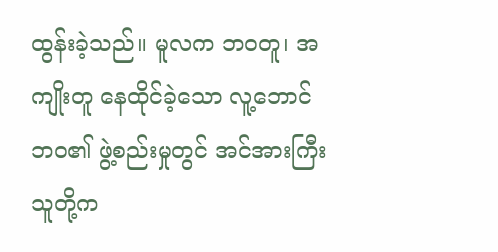ထွန်းခဲ့သည်။ မူလက ဘဝတူ၊ အကျိုးတူ နေထိုင်ခဲ့သော လူ့ဘောင်ဘဝ၏ ဖွဲ့စည်းမှုတွင် အင်အားကြီးသူတို့က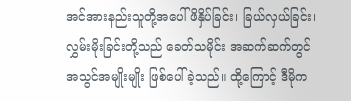အင်အားနည်းသူတို့အပေါ် ဖိနှိပ်ခြင်း၊ ခြယ်လှယ်ခြင်း၊ လွှမ်းမိုးခြင်းတို့သည် ခေတ်သမိုင်း အဆက်ဆက်တွင် အသွင်အမျိုးမျိုး ဖြစ်ပေါ်ခဲ့သည်။ ထို့ကြောင့် ဒီမိုက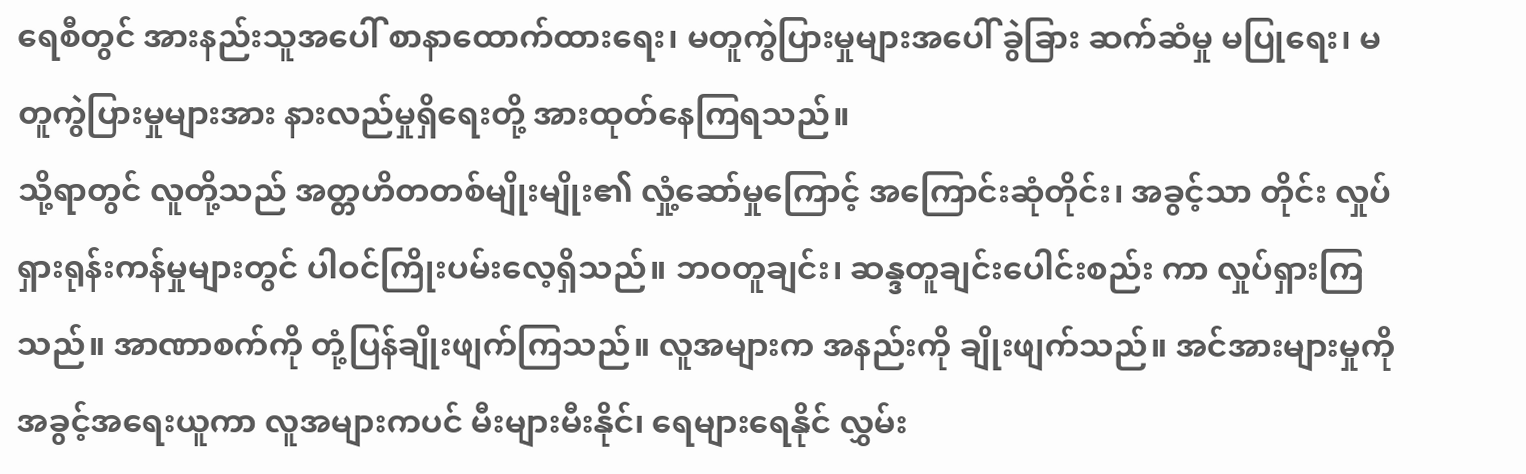ရေစီတွင် အားနည်းသူအပေါ် စာနာထောက်ထားရေး၊ မတူကွဲပြားမှုများအပေါ် ခွဲခြား ဆက်ဆံမှု မပြုရေး၊ မတူကွဲပြားမှုများအား နားလည်မှုရှိရေးတို့ အားထုတ်နေကြရသည်။
သို့ရာတွင် လူတို့သည် အတ္တဟိတတစ်မျိုးမျိုး၏ လှုံ့ဆော်မှုကြောင့် အကြောင်းဆုံတိုင်း၊ အခွင့်သာ တိုင်း လှုပ်ရှားရုန်းကန်မှုများတွင် ပါဝင်ကြိုးပမ်းလေ့ရှိသည်။ ဘဝတူချင်း၊ ဆန္ဒတူချင်းပေါင်းစည်း ကာ လှုပ်ရှားကြသည်။ အာဏာစက်ကို တုံ့ပြန်ချိုးဖျက်ကြသည်။ လူအများက အနည်းကို ချိုးဖျက်သည်။ အင်အားများမှုကို အခွင့်အရေးယူကာ လူအများကပင် မီးများမီးနိုင်၊ ရေများရေနိုင် လွှမ်း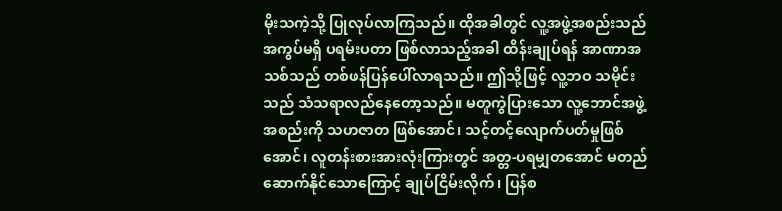မိုးသကဲ့သို့ ပြုလုပ်လာကြသည်။ ထိုအခါတွင် လူ့အဖွဲ့အစည်းသည် အကွပ်မရှိ ပရမ်းပတာ ဖြစ်လာသည့်အခါ ထိန်းချုပ်ရန် အာဏာအသစ်သည် တစ်ဖန်ပြန်ပေါ်လာရသည်။ ဤသို့ဖြင့် လူ့ဘဝ သမိုင်းသည် သံသရာလည်နေတော့သည်။ မတူကွဲပြားသော လူ့ဘောင်အဖွဲ့အစည်းကို သဟဇာတ ဖြစ်အောင်၊ သင့်တင့်လျောက်ပတ်မှုဖြစ်အောင်၊ လူတန်းစားအားလုံးကြားတွင် အတ္တ-ပရမျှတအောင် မတည်ဆောက်နိုင်သောကြောင့် ချုပ်ငြိမ်းလိုက်၊ ပြန်စ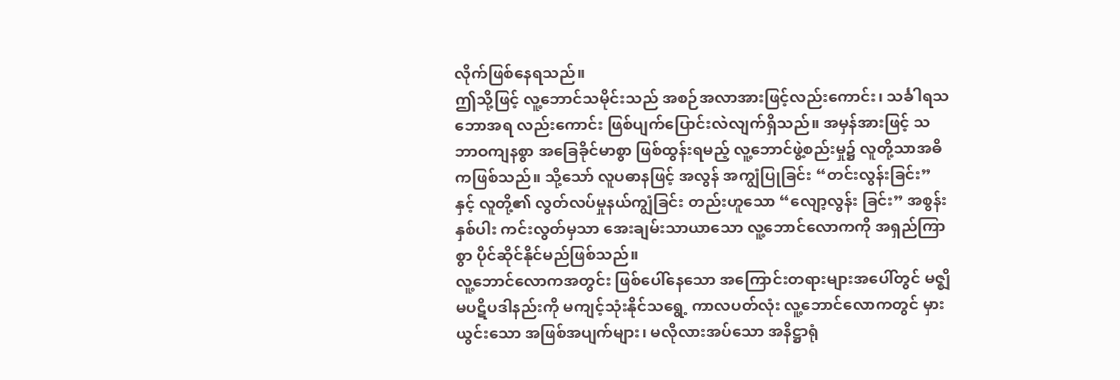လိုက်ဖြစ်နေရသည်။
ဤသို့ဖြင့် လူ့ဘောင်သမိုင်းသည် အစဉ်အလာအားဖြင့်လည်းကောင်း၊ သင်္ခါရသဘောအရ လည်းကောင်း ဖြစ်ပျက်ပြောင်းလဲလျက်ရှိသည်။ အမှန်အားဖြင့် သဘာဝကျနစွာ အခြေခိုင်မာစွာ ဖြစ်ထွန်းရမည့် လူ့ဘောင်ဖွဲ့စည်းမှု၌ လူတို့သာအဓိကဖြစ်သည်။ သို့သော် လူပဓာနဖြင့် အလွန် အကျွံပြုခြင်း “တင်းလွန်းခြင်း” နှင့် လူတို့၏ လွတ်လပ်မှုနယ်ကျွံခြင်း တည်းဟူသော “လျော့လွန်း ခြင်း” အစွန်းနှစ်ပါး ကင်းလွတ်မှသာ အေးချမ်းသာယာသော လူ့ဘောင်လောကကို အရှည်ကြာစွာ ပိုင်ဆိုင်နိုင်မည်ဖြစ်သည်။
လူ့ဘောင်လောကအတွင်း ဖြစ်ပေါ်နေသော အကြောင်းတရားများအပေါ်တွင် မဇ္ဈိမပဋိပဒါနည်းကို မကျင့်သုံးနိုင်သရွေ့ ကာလပတ်လုံး လူ့ဘောင်လောကတွင် မှားယွင်းသော အဖြစ်အပျက်များ၊ မလိုလားအပ်သော အနိဋ္ဌာရုံ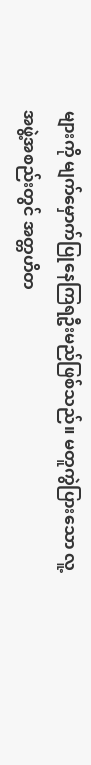များကို မျက်မှောက်ပြုနေကြရဦးမည်ဖြစ်သည်။ မတူကွဲပြားသော လူ့အဖွဲ့အစည်းတွင် အတ္တဟိတ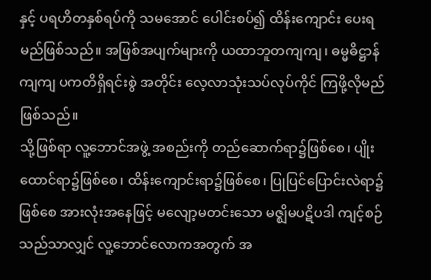နှင့် ပရဟိတနှစ်ရပ်ကို သမအောင် ပေါင်းစပ်၍ ထိန်းကျောင်း ပေးရမည်ဖြစ်သည်။ အဖြစ်အပျက်များကို ယထာဘူတကျကျ၊ ဓမ္မဓိဋ္ဌာန်ကျကျ ပကတိရှိရင်းစွဲ အတိုင်း လေ့လာသုံးသပ်လုပ်ကိုင် ကြဖို့လိုမည်ဖြစ်သည်။
သို့ဖြစ်ရာ လူ့ဘောင်အဖွဲ့ အစည်းကို တည်ဆောက်ရာ၌ဖြစ်စေ၊ ပျိုးထောင်ရာ၌ဖြစ်စေ၊ ထိန်းကျောင်းရာ၌ဖြစ်စေ၊ ပြုပြင်ပြောင်းလဲရာ၌ဖြစ်စေ အားလုံးအနေဖြင့် မလျော့မတင်းသော မဇ္ဈိမပဋိပဒါ ကျင့်စဉ်သည်သာလျှင် လူ့ဘောင်လောကအတွက် အ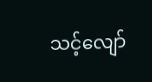သင့်လျော်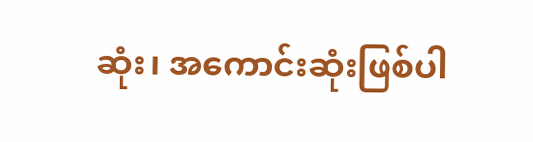ဆုံး၊ အကောင်းဆုံးဖြစ်ပါ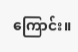ကြောင်း။